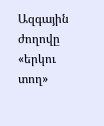Ազգային ժողովը «երկու տող»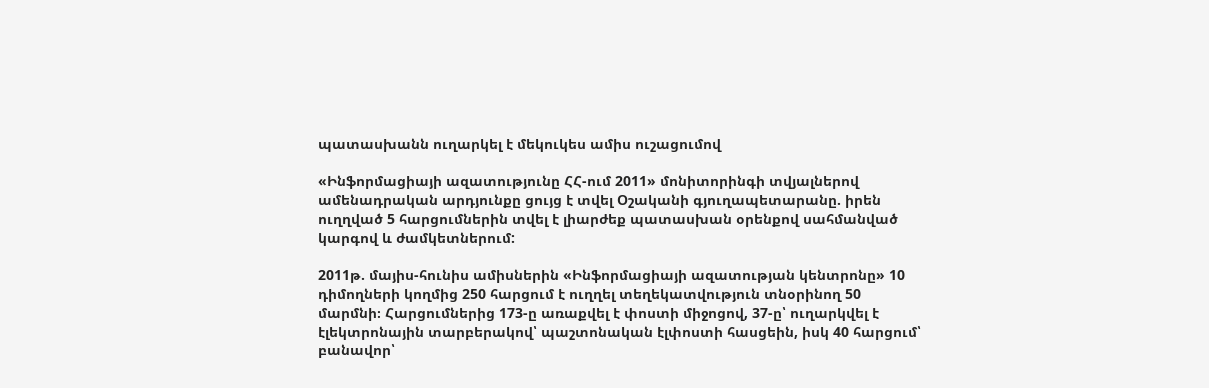պատասխանն ուղարկել է մեկուկես ամիս ուշացումով

«Ինֆորմացիայի ազատությունը ՀՀ-ում 2011» մոնիտորինգի տվյալներով ամենադրական արդյունքը ցույց է տվել Օշականի գյուղապետարանը. իրեն ուղղված 5 հարցումներին տվել է լիարժեք պատասխան օրենքով սահմանված կարգով և ժամկետներում:

2011թ. մայիս-հունիս ամիսներին «Ինֆորմացիայի ազատության կենտրոնը» 10 դիմողների կողմից 250 հարցում է ուղղել տեղեկատվություն տնօրինող 50 մարմնի։ Հարցումներից 173-ը առաքվել է փոստի միջոցով, 37-ը՝ ուղարկվել է էլեկտրոնային տարբերակով՝ պաշտոնական էլփոստի հասցեին, իսկ 40 հարցում՝ բանավոր՝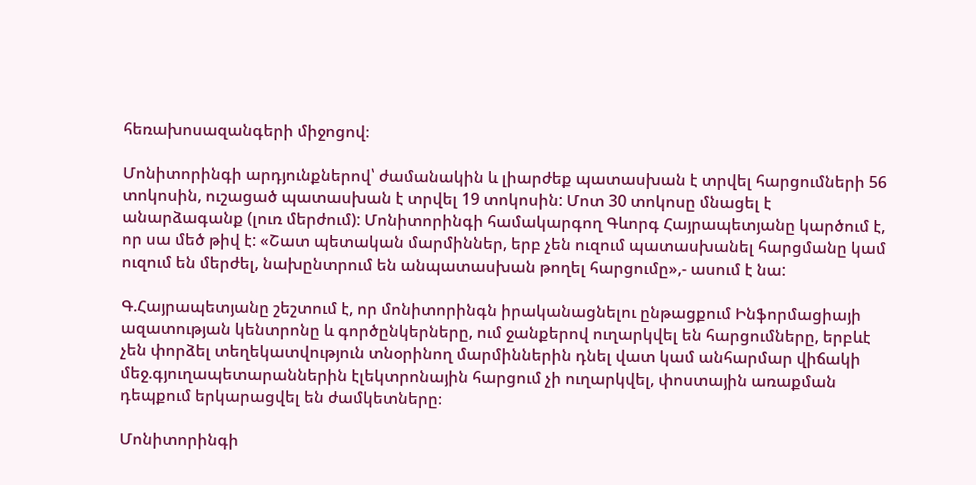հեռախոսազանգերի միջոցով։

Մոնիտորինգի արդյունքներով՝ ժամանակին և լիարժեք պատասխան է տրվել հարցումների 56 տոկոսին, ուշացած պատասխան է տրվել 19 տոկոսին: Մոտ 30 տոկոսը մնացել է անարձագանք (լուռ մերժում): Մոնիտորինգի համակարգող Գևորգ Հայրապետյանը կարծում է, որ սա մեծ թիվ է: «Շատ պետական մարմիններ, երբ չեն ուզում պատասխանել հարցմանը կամ ուզում են մերժել, նախընտրում են անպատասխան թողել հարցումը»,- ասում է նա:

Գ.Հայրապետյանը շեշտում է, որ մոնիտորինգն իրականացնելու ընթացքում Ինֆորմացիայի ազատության կենտրոնը և գործընկերները, ում ջանքերով ուղարկվել են հարցումները, երբևէ չեն փորձել տեղեկատվություն տնօրինող մարմիններին դնել վատ կամ անհարմար վիճակի մեջ.գյուղապետարաններին էլեկտրոնային հարցում չի ուղարկվել, փոստային առաքման դեպքում երկարացվել են ժամկետները։

Մոնիտորինգի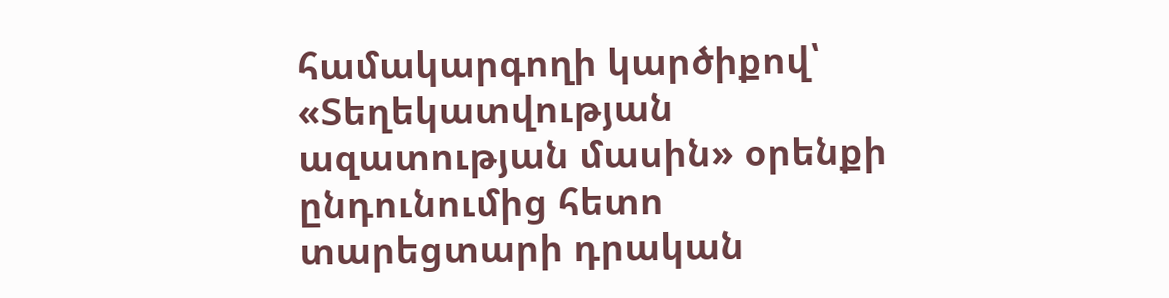համակարգողի կարծիքով՝ «Տեղեկատվության ազատության մասին» օրենքի ընդունումից հետո տարեցտարի դրական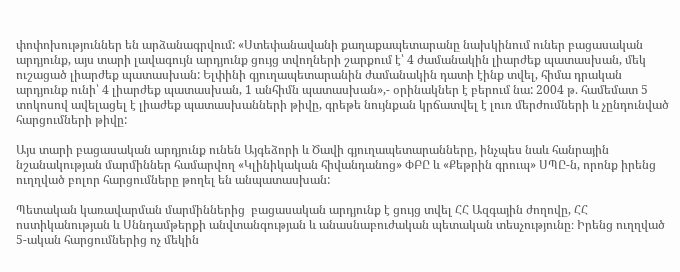փոփոխություններ են արձանագրվում: «Ստեփանավանի քաղաքապետարանը նախկինում ուներ բացասական արդյունք, այս տարի լավագույն արդյունք ցույց տվողների շարքում է՝ 4 ժամանակին լիարժեք պատասխան, մեկ ուշացած լիարժեք պատասխան: Ելփինի գյուղապետարանին ժամանակին դատի էինք տվել, հիմա դրական արդյունք ունի՝ 4 լիարժեք պատասխան, 1 անհիմն պատասխան»,- օրինակներ է բերում նա: 2004 թ. համեմատ 5 տոկոսով ավելացել է լիաժեք պատասխանների թիվը, գրեթե նույնքան կրճատվել է լուռ մերժումների և չընդունված հարցումների թիվը:

Այս տարի բացասական արդյունք ունեն Այգեձորի և Ծավի գյուղապետարանները, ինչպես նաև հանրային նշանակության մարմիններ համարվող «Կլինիկական հիվանդանոց» ՓԲԸ և «Քեթրին գրուպ» ՍՊԸ-ն, որոնք իրենց ուղղված բոլոր հարցումները թողել են անպատասխան:

Պետական կառավարման մարմիններից  բացասական արդյունք է ցույց տվել ՀՀ Ազգային ժողովը, ՀՀ ոստիկանության և Սննդամթերքի անվտանգության և անասնաբուժական պետական տեսչությունը։ Իրենց ուղղված 5-ական հարցումներից ոչ մեկին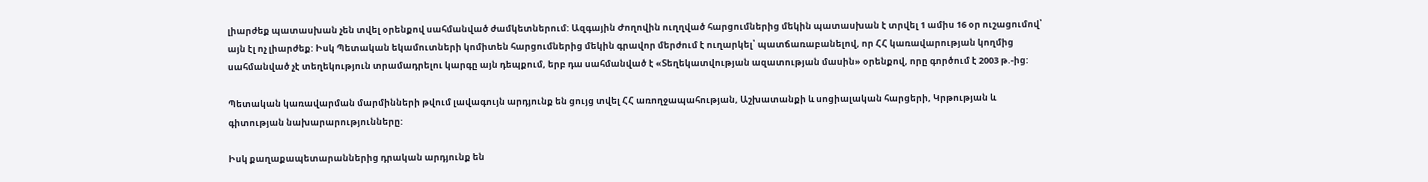լիարժեք պատասխան չեն տվել օրենքով սահմանված ժամկետներում: Ազգային Ժողովին ուղղված հարցումներից մեկին պատասխան է տրվել 1 ամիս 16 օր ուշացումով՝ այն էլ ոչ լիարժեք: Իսկ Պետական եկամուտների կոմիտեն հարցումներից մեկին գրավոր մերժում է ուղարկել՝ պատճառաբանելով, որ ՀՀ կառավարության կողմից սահմանված չէ տեղեկություն տրամադրելու կարգը այն դեպքում, երբ դա սահմանված է «Տեղեկատվության ազատության մասին» օրենքով, որը գործում է 2003 թ.-ից:

Պետական կառավարման մարմինների թվում լավագույն արդյունք են ցույց տվել ՀՀ առողջապահության, Աշխատանքի և սոցիալական հարցերի, Կրթության և գիտության նախարարությունները:

Իսկ քաղաքապետարաններից դրական արդյունք են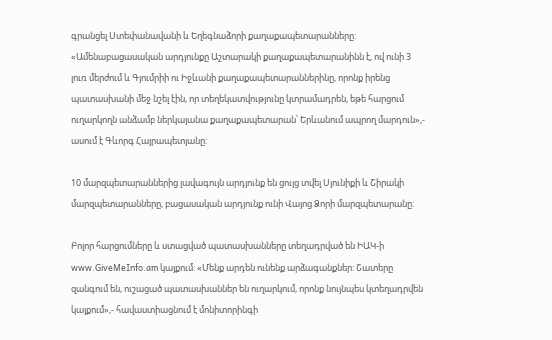գրանցել Ստեփանավանի և Եղեգնաձորի քաղաքապետարանները: «Ամենաբացասական արդյունքը Աշտարակի քաղաքապետարանինն է, ով ունի 3 լուռ մերժում և Գյումրիի ու Իջևանի քաղաքապետարաններինը, որոնք իրենց պատասխանի մեջ նշել էին, որ տեղեկատվությունը կտրամադրեն, եթե հարցում ուղարկողն անձամբ ներկայանա քաղաքապետարան՝ Երևանում ապրող մարդուն»,- ասում է Գևորգ Հայրապետյանը:

10 մարզպետարաններից լավագույն արդյունք են ցույց տվել Սյունիքի և Շիրակի մարզպետարանները, բացասական արդյունք ունի Վայոց Ձորի մարզպետարանը:

Բոլոր հարցումները և ստացված պատասխանները տեղադրված են ԻԱԿ-ի www.GiveMeInfo.am կայքում: «Մենք արդեն ունենք արձագանքներ: Շատերը զանգում են, ուշացած պատասխաններ են ուղարկում, որոնք նույնպես կտեղադրվեն կայքում»,- հավաստիացնում է մոնիտորինգի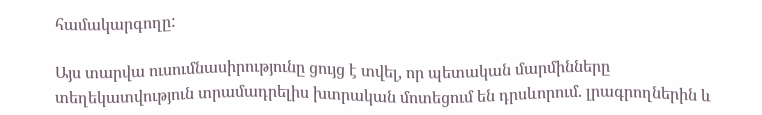համակարգողը:

Այս տարվա ուսումնասիրությունը ցույց է տվել, որ պետական մարմինները տեղեկատվություն տրամադրելիս խտրական մոտեցում են դրսևորում. լրագրողներին և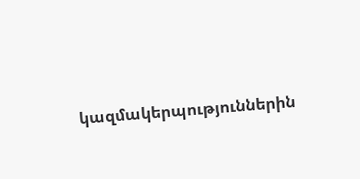կազմակերպություններին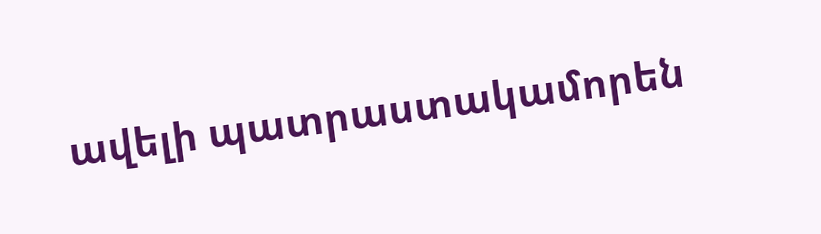ավելի պատրաստակամորեն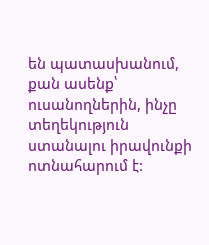են պատասխանում, քան ասենք՝ ուսանողներին, ինչը տեղեկություն ստանալու իրավունքի ոտնահարում է: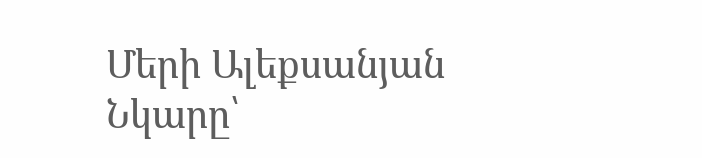Մերի Ալեքսանյան
Նկարը՝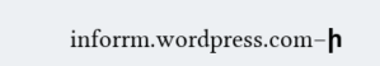inforrm.wordpress.com–ի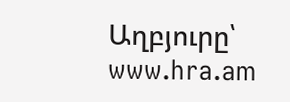Աղբյուրը՝ www.hra.am